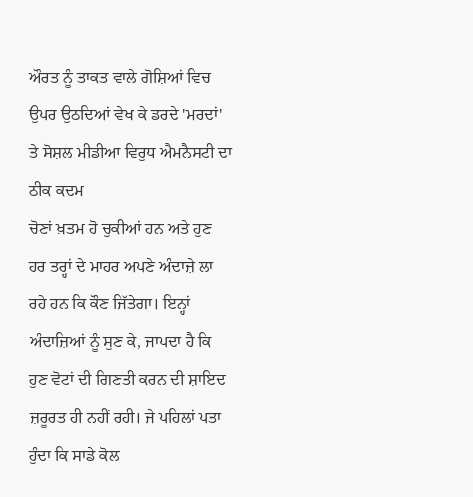ਔਰਤ ਨੂੰ ਤਾਕਤ ਵਾਲੇ ਗੋਸ਼ਿਆਂ ਵਿਚ ਉਪਰ ਉਠਦਿਆਂ ਵੇਖ ਕੇ ਡਰਦੇ 'ਮਰਦਾਂ' ਤੇ ਸੋਸ਼ਲ ਮੀਡੀਆ ਵਿਰੁਧ ਐਮਨੈਸਟੀ ਦਾ ਠੀਕ ਕਦਮ
ਚੋਣਾਂ ਖ਼ਤਮ ਹੋ ਚੁਕੀਆਂ ਹਨ ਅਤੇ ਹੁਣ ਹਰ ਤਰ੍ਹਾਂ ਦੇ ਮਾਹਰ ਅਪਣੇ ਅੰਦਾਜ਼ੇ ਲਾ ਰਹੇ ਹਨ ਕਿ ਕੌਣ ਜਿੱਤੇਗਾ। ਇਨ੍ਹਾਂ ਅੰਦਾਜ਼ਿਆਂ ਨੂੰ ਸੁਣ ਕੇ, ਜਾਪਦਾ ਹੈ ਕਿ ਹੁਣ ਵੋਟਾਂ ਦੀ ਗਿਣਤੀ ਕਰਨ ਦੀ ਸ਼ਾਇਦ ਜ਼ਰੂਰਤ ਹੀ ਨਹੀਂ ਰਹੀ। ਜੇ ਪਹਿਲਾਂ ਪਤਾ ਹੁੰਦਾ ਕਿ ਸਾਡੇ ਕੋਲ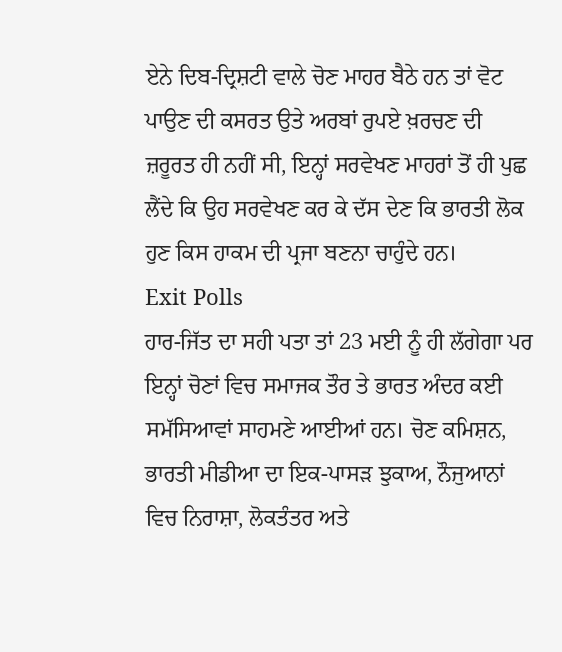ਏਨੇ ਦਿਬ-ਦ੍ਰਿਸ਼ਟੀ ਵਾਲੇ ਚੋਣ ਮਾਹਰ ਬੈਠੇ ਹਨ ਤਾਂ ਵੋਟ ਪਾਉਣ ਦੀ ਕਸਰਤ ਉਤੇ ਅਰਬਾਂ ਰੁਪਏ ਖ਼ਰਚਣ ਦੀ ਜ਼ਰੂਰਤ ਹੀ ਨਹੀਂ ਸੀ, ਇਨ੍ਹਾਂ ਸਰਵੇਖਣ ਮਾਹਰਾਂ ਤੋਂ ਹੀ ਪੁਛ ਲੈਂਦੇ ਕਿ ਉਹ ਸਰਵੇਖਣ ਕਰ ਕੇ ਦੱਸ ਦੇਣ ਕਿ ਭਾਰਤੀ ਲੋਕ ਹੁਣ ਕਿਸ ਹਾਕਮ ਦੀ ਪ੍ਰਜਾ ਬਣਨਾ ਚਾਹੁੰਦੇ ਹਨ।
Exit Polls
ਹਾਰ-ਜਿੱਤ ਦਾ ਸਹੀ ਪਤਾ ਤਾਂ 23 ਮਈ ਨੂੰ ਹੀ ਲੱਗੇਗਾ ਪਰ ਇਨ੍ਹਾਂ ਚੋਣਾਂ ਵਿਚ ਸਮਾਜਕ ਤੌਰ ਤੇ ਭਾਰਤ ਅੰਦਰ ਕਈ ਸਮੱਸਿਆਵਾਂ ਸਾਹਮਣੇ ਆਈਆਂ ਹਨ। ਚੋਣ ਕਮਿਸ਼ਨ, ਭਾਰਤੀ ਮੀਡੀਆ ਦਾ ਇਕ-ਪਾਸੜ ਝੁਕਾਅ, ਨੌਜੁਆਨਾਂ ਵਿਚ ਨਿਰਾਸ਼ਾ, ਲੋਕਤੰਤਰ ਅਤੇ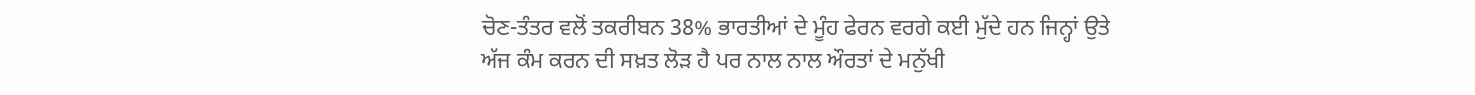ਚੋਣ-ਤੰਤਰ ਵਲੋਂ ਤਕਰੀਬਨ 38% ਭਾਰਤੀਆਂ ਦੇ ਮੂੰਹ ਫੇਰਨ ਵਰਗੇ ਕਈ ਮੁੱਦੇ ਹਨ ਜਿਨ੍ਹਾਂ ਉਤੇ ਅੱਜ ਕੰਮ ਕਰਨ ਦੀ ਸਖ਼ਤ ਲੋੜ ਹੈ ਪਰ ਨਾਲ ਨਾਲ ਔਰਤਾਂ ਦੇ ਮਨੁੱਖੀ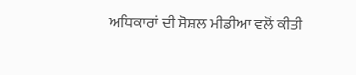ਅਧਿਕਾਰਾਂ ਦੀ ਸੋਸ਼ਲ ਮੀਡੀਆ ਵਲੋਂ ਕੀਤੀ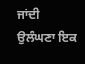ਜਾਂਦੀ ਉਲੰਘਣਾ ਇਕ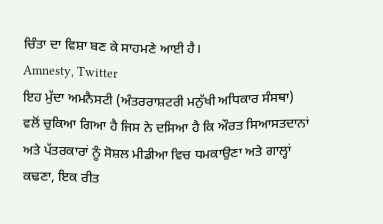ਚਿੰਤਾ ਦਾ ਵਿਸ਼ਾ ਬਣ ਕੇ ਸਾਹਮਣੇ ਆਈ ਹੈ।
Amnesty, Twitter
ਇਹ ਮੁੱਦਾ ਅਮਨੈਸਟੀ (ਅੰਤਰਰਾਸ਼ਟਰੀ ਮਨੁੱਖੀ ਅਧਿਕਾਰ ਸੰਸਥਾ) ਵਲੋਂ ਚੁਕਿਆ ਗਿਆ ਹੈ ਜਿਸ ਨੇ ਦਸਿਆ ਹੈ ਕਿ ਔਰਤ ਸਿਆਸਤਦਾਨਾਂ ਅਤੇ ਪੱਤਰਕਾਰਾਂ ਨੂੰ ਸੋਸ਼ਲ ਮੀਡੀਆ ਵਿਚ ਧਮਕਾਉਣਾ ਅਤੇ ਗਾਲ੍ਹਾਂ ਕਢਣਾ, ਇਕ ਰੀਤ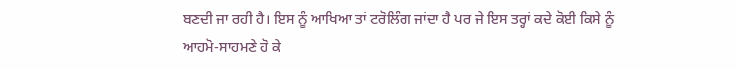ਬਣਦੀ ਜਾ ਰਹੀ ਹੈ। ਇਸ ਨੂੰ ਆਖਿਆ ਤਾਂ ਟਰੋਲਿੰਗ ਜਾਂਦਾ ਹੈ ਪਰ ਜੇ ਇਸ ਤਰ੍ਹਾਂ ਕਦੇ ਕੋਈ ਕਿਸੇ ਨੂੰ ਆਹਮੋ-ਸਾਹਮਣੇ ਹੋ ਕੇ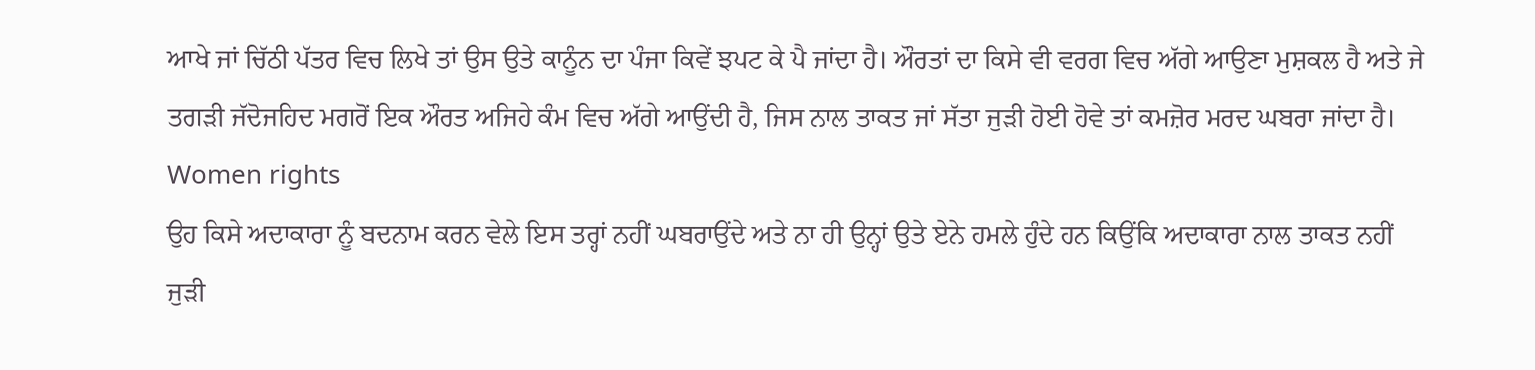ਆਖੇ ਜਾਂ ਚਿੱਠੀ ਪੱਤਰ ਵਿਚ ਲਿਖੇ ਤਾਂ ਉਸ ਉਤੇ ਕਾਨੂੰਨ ਦਾ ਪੰਜਾ ਕਿਵੇਂ ਝਪਟ ਕੇ ਪੈ ਜਾਂਦਾ ਹੈ। ਔਰਤਾਂ ਦਾ ਕਿਸੇ ਵੀ ਵਰਗ ਵਿਚ ਅੱਗੇ ਆਉਣਾ ਮੁਸ਼ਕਲ ਹੈ ਅਤੇ ਜੇ ਤਗੜੀ ਜੱਦੋਜਹਿਦ ਮਗਰੋਂ ਇਕ ਔਰਤ ਅਜਿਹੇ ਕੰਮ ਵਿਚ ਅੱਗੇ ਆਉਂਦੀ ਹੈ, ਜਿਸ ਨਾਲ ਤਾਕਤ ਜਾਂ ਸੱਤਾ ਜੁੜੀ ਹੋਈ ਹੋਵੇ ਤਾਂ ਕਮਜ਼ੋਰ ਮਰਦ ਘਬਰਾ ਜਾਂਦਾ ਹੈ।
Women rights
ਉਹ ਕਿਸੇ ਅਦਾਕਾਰਾ ਨੂੰ ਬਦਨਾਮ ਕਰਨ ਵੇਲੇ ਇਸ ਤਰ੍ਹਾਂ ਨਹੀਂ ਘਬਰਾਉਂਦੇ ਅਤੇ ਨਾ ਹੀ ਉਨ੍ਹਾਂ ਉਤੇ ਏਨੇ ਹਮਲੇ ਹੁੰਦੇ ਹਨ ਕਿਉਂਕਿ ਅਦਾਕਾਰਾ ਨਾਲ ਤਾਕਤ ਨਹੀਂ ਜੁੜੀ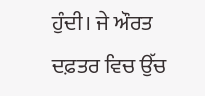ਹੁੰਦੀ। ਜੇ ਔਰਤ ਦਫ਼ਤਰ ਵਿਚ ਉੱਚ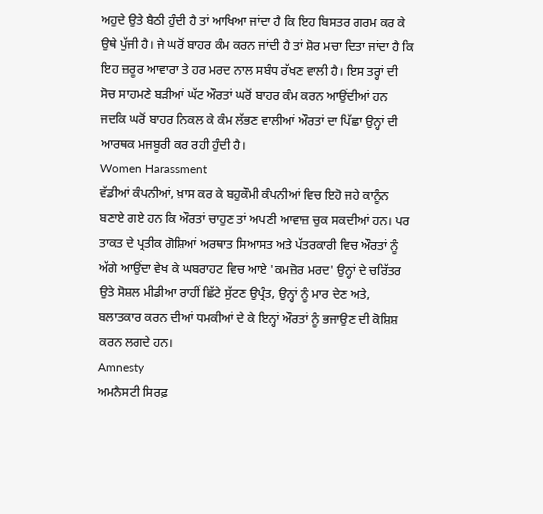ਅਹੁਦੇ ਉਤੇ ਬੈਠੀ ਹੁੰਦੀ ਹੈ ਤਾਂ ਆਖਿਆ ਜਾਂਦਾ ਹੈ ਕਿ ਇਹ ਬਿਸਤਰ ਗਰਮ ਕਰ ਕੇ ਉਥੇ ਪੁੱਜੀ ਹੈ। ਜੇ ਘਰੋਂ ਬਾਹਰ ਕੰਮ ਕਰਨ ਜਾਂਦੀ ਹੈ ਤਾਂ ਸ਼ੋਰ ਮਚਾ ਦਿਤਾ ਜਾਂਦਾ ਹੈ ਕਿ ਇਹ ਜ਼ਰੂਰ ਆਵਾਰਾ ਤੇ ਹਰ ਮਰਦ ਨਾਲ ਸਬੰਧ ਰੱਖਣ ਵਾਲੀ ਹੈ। ਇਸ ਤਰ੍ਹਾਂ ਦੀ ਸੋਚ ਸਾਹਮਣੇ ਬੜੀਆਂ ਘੱਟ ਔਰਤਾਂ ਘਰੋਂ ਬਾਹਰ ਕੰਮ ਕਰਨ ਆਉਂਦੀਆਂ ਹਨ ਜਦਕਿ ਘਰੋਂ ਬਾਹਰ ਨਿਕਲ ਕੇ ਕੰਮ ਲੱਭਣ ਵਾਲੀਆਂ ਔਰਤਾਂ ਦਾ ਪਿੱਛਾ ਉਨ੍ਹਾਂ ਦੀ ਆਰਥਕ ਮਜਬੂਰੀ ਕਰ ਰਹੀ ਹੁੰਦੀ ਹੈ।
Women Harassment
ਵੱਡੀਆਂ ਕੰਪਨੀਆਂ, ਖ਼ਾਸ ਕਰ ਕੇ ਬਹੁਕੌਮੀ ਕੰਪਨੀਆਂ ਵਿਚ ਇਹੋ ਜਹੇ ਕਾਨੂੰਨ ਬਣਾਏ ਗਏ ਹਨ ਕਿ ਔਰਤਾਂ ਚਾਹੁਣ ਤਾਂ ਅਪਣੀ ਆਵਾਜ਼ ਚੁਕ ਸਕਦੀਆਂ ਹਨ। ਪਰ ਤਾਕਤ ਦੇ ਪ੍ਰਤੀਕ ਗੋਸ਼ਿਆਂ ਅਰਥਾਤ ਸਿਆਸਤ ਅਤੇ ਪੱਤਰਕਾਰੀ ਵਿਚ ਔਰਤਾਂ ਨੂੰ ਅੱਗੇ ਆਉਂਦਾ ਵੇਖ ਕੇ ਘਬਰਾਹਟ ਵਿਚ ਆਏ 'ਕਮਜ਼ੋਰ ਮਰਦ' ਉਨ੍ਹਾਂ ਦੇ ਚਰਿੱਤਰ ਉਤੇ ਸੋਸ਼ਲ ਮੀਡੀਆ ਰਾਹੀਂ ਛਿੱਟੇ ਸੁੱਟਣ ਉਪ੍ਰੰਤ, ਉਨ੍ਹਾਂ ਨੂੰ ਮਾਰ ਦੇਣ ਅਤੇ, ਬਲਾਤਕਾਰ ਕਰਨ ਦੀਆਂ ਧਮਕੀਆਂ ਦੇ ਕੇ ਇਨ੍ਹਾਂ ਔਰਤਾਂ ਨੂੰ ਭਜਾਉਣ ਦੀ ਕੋਸ਼ਿਸ਼ ਕਰਨ ਲਗਦੇ ਹਨ।
Amnesty
ਅਮਨੈਸਟੀ ਸਿਰਫ਼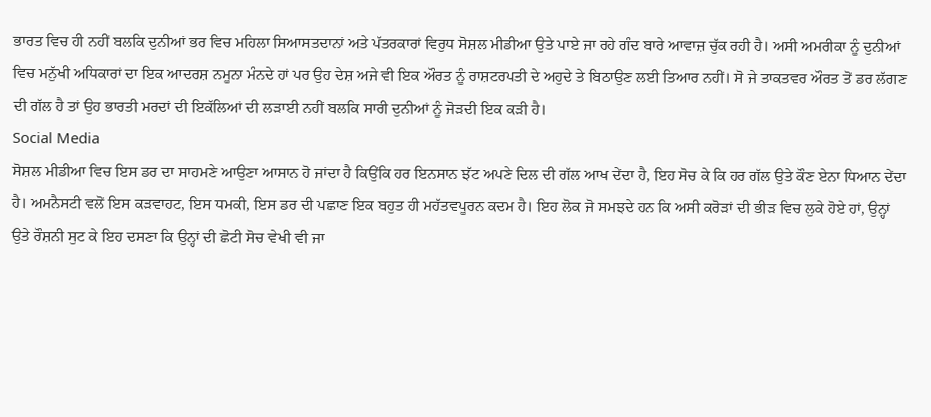ਭਾਰਤ ਵਿਚ ਹੀ ਨਹੀਂ ਬਲਕਿ ਦੁਨੀਆਂ ਭਰ ਵਿਚ ਮਹਿਲਾ ਸਿਆਸਤਦਾਨਾਂ ਅਤੇ ਪੱਤਰਕਾਰਾਂ ਵਿਰੁਧ ਸੋਸ਼ਲ ਮੀਡੀਆ ਉਤੇ ਪਾਏ ਜਾ ਰਹੇ ਗੰਦ ਬਾਰੇ ਆਵਾਜ਼ ਚੁੱਕ ਰਹੀ ਹੈ। ਅਸੀ ਅਮਰੀਕਾ ਨੂੰ ਦੁਨੀਆਂ ਵਿਚ ਮਨੁੱਖੀ ਅਧਿਕਾਰਾਂ ਦਾ ਇਕ ਆਦਰਸ਼ ਨਮੂਨਾ ਮੰਨਦੇ ਹਾਂ ਪਰ ਉਹ ਦੇਸ਼ ਅਜੇ ਵੀ ਇਕ ਔਰਤ ਨੂੰ ਰਾਸ਼ਟਰਪਤੀ ਦੇ ਅਹੁਦੇ ਤੇ ਬਿਠਾਉਣ ਲਈ ਤਿਆਰ ਨਹੀਂ। ਸੋ ਜੇ ਤਾਕਤਵਰ ਔਰਤ ਤੋਂ ਡਰ ਲੱਗਣ ਦੀ ਗੱਲ ਹੈ ਤਾਂ ਉਹ ਭਾਰਤੀ ਮਰਦਾਂ ਦੀ ਇਕੱਲਿਆਂ ਦੀ ਲੜਾਈ ਨਹੀਂ ਬਲਕਿ ਸਾਰੀ ਦੁਨੀਆਂ ਨੂੰ ਜੋੜਦੀ ਇਕ ਕੜੀ ਹੈ।
Social Media
ਸੋਸ਼ਲ ਮੀਡੀਆ ਵਿਚ ਇਸ ਡਰ ਦਾ ਸਾਹਮਣੇ ਆਉਣਾ ਆਸਾਨ ਹੋ ਜਾਂਦਾ ਹੈ ਕਿਉਂਕਿ ਹਰ ਇਨਸਾਨ ਝੱਟ ਅਪਣੇ ਦਿਲ ਦੀ ਗੱਲ ਆਖ ਦੇਂਦਾ ਹੈ, ਇਹ ਸੋਚ ਕੇ ਕਿ ਹਰ ਗੱਲ ਉਤੇ ਕੌਣ ਏਨਾ ਧਿਆਨ ਦੇਂਦਾ ਹੈ। ਅਮਨੈਸਟੀ ਵਲੋਂ ਇਸ ਕੜਵਾਹਟ, ਇਸ ਧਮਕੀ, ਇਸ ਡਰ ਦੀ ਪਛਾਣ ਇਕ ਬਹੁਤ ਹੀ ਮਹੱਤਵਪੂਰਨ ਕਦਮ ਹੈ। ਇਹ ਲੋਕ ਜੋ ਸਮਝਦੇ ਹਨ ਕਿ ਅਸੀ ਕਰੋੜਾਂ ਦੀ ਭੀੜ ਵਿਚ ਲੁਕੇ ਹੋਏ ਹਾਂ, ਉਨ੍ਹਾਂ ਉਤੇ ਰੌਸ਼ਨੀ ਸੁਟ ਕੇ ਇਹ ਦਸਣਾ ਕਿ ਉਨ੍ਹਾਂ ਦੀ ਛੋਟੀ ਸੋਚ ਵੇਖੀ ਵੀ ਜਾ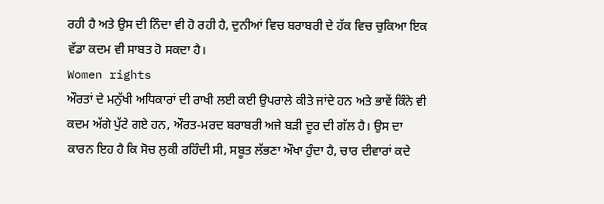ਰਹੀ ਹੈ ਅਤੇ ਉਸ ਦੀ ਨਿੰਦਾ ਵੀ ਹੋ ਰਹੀ ਹੈ, ਦੁਨੀਆਂ ਵਿਚ ਬਰਾਬਰੀ ਦੇ ਹੱਕ ਵਿਚ ਚੁਕਿਆ ਇਕ ਵੱਡਾ ਕਦਮ ਵੀ ਸਾਬਤ ਹੋ ਸਕਦਾ ਹੈ।
Women rights
ਔਰਤਾਂ ਦੇ ਮਨੁੱਖੀ ਅਧਿਕਾਰਾਂ ਦੀ ਰਾਖੀ ਲਈ ਕਈ ਉਪਰਾਲੇ ਕੀਤੇ ਜਾਂਦੇ ਹਨ ਅਤੇ ਭਾਵੇਂ ਕਿੰਨੇ ਵੀ ਕਦਮ ਅੱਗੇ ਪੁੱਟੇ ਗਏ ਹਨ, ਔਰਤ-ਮਰਦ ਬਰਾਬਰੀ ਅਜੇ ਬੜੀ ਦੂਰ ਦੀ ਗੱਲ ਹੈ। ਉਸ ਦਾ ਕਾਰਨ ਇਹ ਹੈ ਕਿ ਸੋਚ ਲੁਕੀ ਰਹਿੰਦੀ ਸੀ, ਸਬੂਤ ਲੱਭਣਾ ਔਖਾ ਹੁੰਦਾ ਹੈ, ਚਾਰ ਦੀਵਾਰਾਂ ਕਦੇ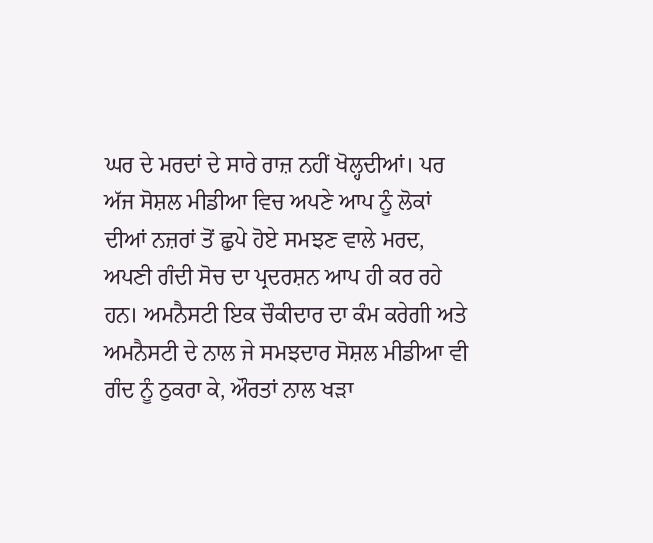ਘਰ ਦੇ ਮਰਦਾਂ ਦੇ ਸਾਰੇ ਰਾਜ਼ ਨਹੀਂ ਖੋਲ੍ਹਦੀਆਂ। ਪਰ ਅੱਜ ਸੋਸ਼ਲ ਮੀਡੀਆ ਵਿਚ ਅਪਣੇ ਆਪ ਨੂੰ ਲੋਕਾਂ ਦੀਆਂ ਨਜ਼ਰਾਂ ਤੋਂ ਛੁਪੇ ਹੋਏ ਸਮਝਣ ਵਾਲੇ ਮਰਦ, ਅਪਣੀ ਗੰਦੀ ਸੋਚ ਦਾ ਪ੍ਰਦਰਸ਼ਨ ਆਪ ਹੀ ਕਰ ਰਹੇ ਹਨ। ਅਮਨੈਸਟੀ ਇਕ ਚੌਕੀਦਾਰ ਦਾ ਕੰਮ ਕਰੇਗੀ ਅਤੇ ਅਮਨੈਸਟੀ ਦੇ ਨਾਲ ਜੇ ਸਮਝਦਾਰ ਸੋਸ਼ਲ ਮੀਡੀਆ ਵੀ ਗੰਦ ਨੂੰ ਠੁਕਰਾ ਕੇ, ਔਰਤਾਂ ਨਾਲ ਖੜਾ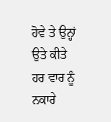ਹੋਵੇ ਤੇ ਉਨ੍ਹਾਂ ਉਤੇ ਕੀਤੇ ਹਰ ਵਾਰ ਨੂੰ ਨਕਾਰੇ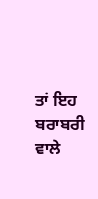ਤਾਂ ਇਹ ਬਰਾਬਰੀ ਵਾਲੇ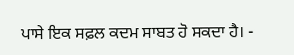ਪਾਸੇ ਇਕ ਸਫ਼ਲ ਕਦਮ ਸਾਬਤ ਹੋ ਸਕਦਾ ਹੈ। -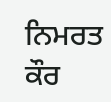ਨਿਮਰਤ ਕੌਰ